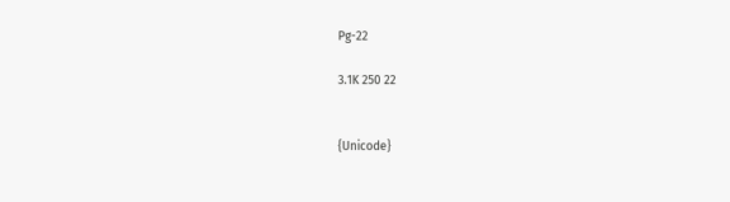Pg-22

3.1K 250 22


{Unicode}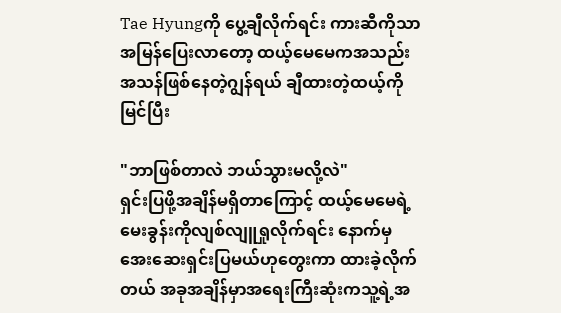Tae Hyungကို ပွေ့ချီလိုက်ရင်း ကားဆီကိုသာအမြန်ပြေးလာတော့ ထယ့်မေမေကအသည်းအသန်ဖြစ်နေတဲ့ဂျွန်ရယ် ချီထားတဲ့ထယ့်ကိုမြင်ပြီး

"ဘာဖြစ်တာလဲ ဘယ်သွားမလို့လဲ"
ရှင်းပြဖို့အချိန်မရှိတာကြောင့် ထယ့်မေမေရဲ့မေးခွန်းကိုလျစ်လျူရှုလိုက်ရင်း နောက်မှအေးဆေးရှင်းပြမယ်ဟုတွေးကာ ထားခဲ့လိုက်တယ် အခုအချိန်မှာအရေးကြီးဆုံးကသူ့ရဲ့အ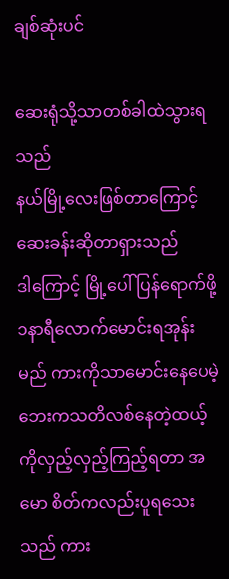ချစ်ဆုံးပင်

ဆေးရုံသို့သာတစ်ခါထဲသွားရသည်
နယ်မြို့လေးဖြစ်တာကြောင့် ဆေးခန်းဆိုတာရှားသည်
ဒါကြောင့် မြို့ပေါ်ပြန်ရောက်ဖို့၁နာရီလောက်မောင်းရအုန်းမည် ကားကိုသာမောင်းနေပေမဲ့ ဘေးကသတိလစ်နေတဲ့ထယ့်ကိုလှည့်လှည့်ကြည့်ရတာ အမော စိတ်ကလည်းပူရသေးသည် ကား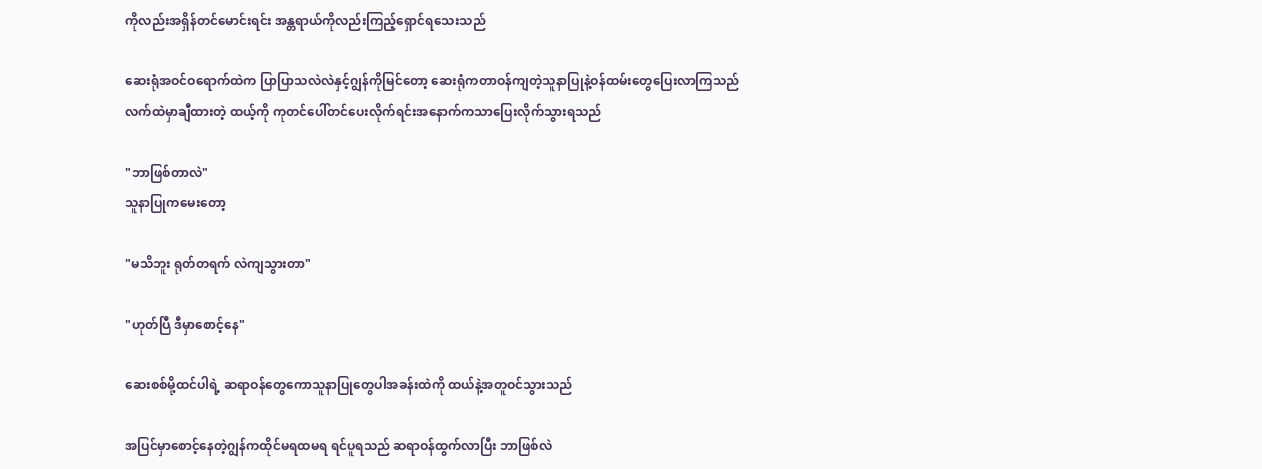ကိုလည်းအရှိန်တင်မောင်းရင်း အန္တရာယ်ကိုလည်းကြည့်ရှောင်ရသေးသည်

ဆေးရုံအဝင်ဝရောက်ထဲက ပြာပြာသလဲလဲနှင့်ဂျွန်ကိုမြင်တော့ ဆေးရုံကတာဝန်ကျတဲ့သူနာပြုနဲ့ဝန်ထမ်းတွေပြေးလာကြသည်လက်ထဲမှာချီထားတဲ့ ထယ့်ကို ကုတင်ပေါ်တင်ပေးလိုက်ရင်းအနောက်ကသာပြေးလိုက်သွားရသည်

"ဘာဖြစ်တာလဲ"
သူနာပြုကမေးတော့

"မသိဘူး ရုတ်တရက် လဲကျသွားတာ"

"ဟုတ်ပြီ ဒီမှာစောင့်နေ"

ဆေးစစ်မို့ထင်ပါရဲ့ ဆရာဝန်တွေကောသူနာပြုတွေပါအခန်းထဲကို ထယ်နဲ့အတူဝင်သွားသည်

အပြင်မှာစောင့်နေတဲ့ဂျွန်ကထိုင်မရထမရ ရင်ပူရသည် ဆရာဝန်ထွက်လာပြီး ဘာဖြစ်လဲ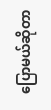ပြောမယ်ဆိုတာ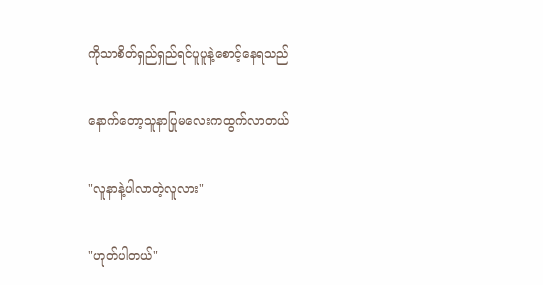ကိုသာစိတ်ရှည်ရှည်ရင်ပူပူနဲ့စောင့်နေရသည်

နောက်တော့သူနာပြုမလေးကထွက်လာတယ်

"လူနာနဲ့ပါလာတဲ့လူလား"

"ဟုတ်ပါတယ်"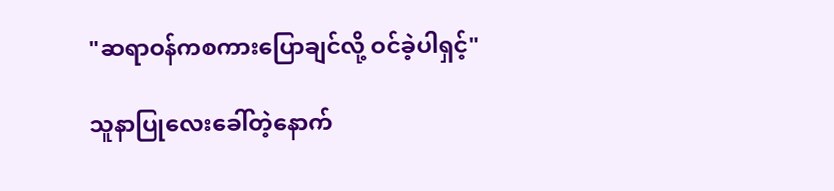"ဆရာဝန်ကစကားပြောချင်လို့ ဝင်ခဲ့ပါရှင့်"

သူနာပြုလေးခေါ်တဲ့နောက်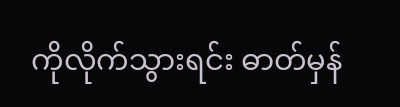ကိုလိုက်သွားရင်း ဓာတ်မှန်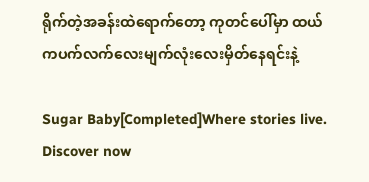ရိုက်တဲ့အခန်းထဲရောက်တော့ ကုတင်ပေါ်မှာ ထယ်ကပက်လက်လေးမျက်လုံးလေးမှိတ်နေရင်းနဲ့

Sugar Baby[Completed]Where stories live. Discover now